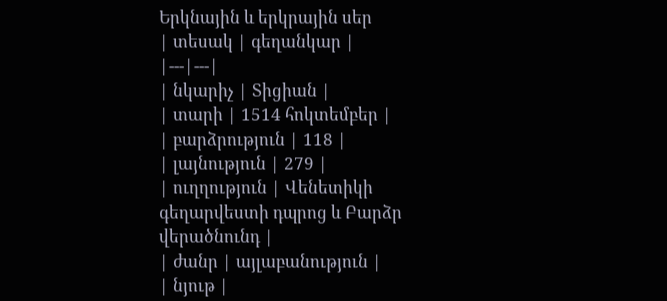Երկնային և երկրային սեր
| տեսակ | գեղանկար |
|---|---|
| նկարիչ | Տիցիան |
| տարի | 1514 հոկտեմբեր |
| բարձրություն | 118 |
| լայնություն | 279 |
| ուղղություն | Վենետիկի գեղարվեստի դպրոց և Բարձր վերածնունդ |
| ժանր | այլաբանություն |
| նյութ |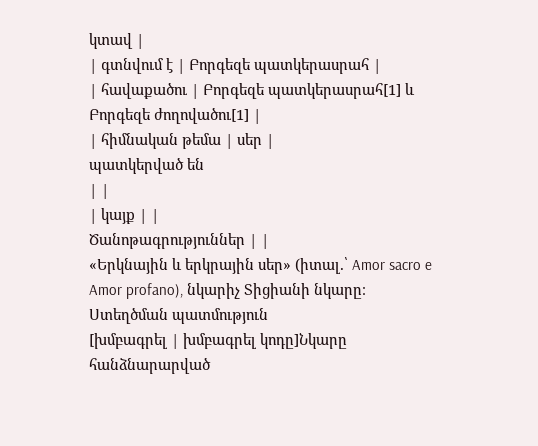կտավ |
| գտնվում է | Բորգեզե պատկերասրահ |
| հավաքածու | Բորգեզե պատկերասրահ[1] և Բորգեզե ժողովածու[1] |
| հիմնական թեմա | սեր |
պատկերված են
| |
| կայք | |
Ծանոթագրություններ | |
«Երկնային և երկրային սեր» (իտալ.՝ Amor sacro e Amor profano), նկարիչ Տիցիանի նկարը։
Ստեղծման պատմություն
[խմբագրել | խմբագրել կոդը]Նկարը հանձնարարված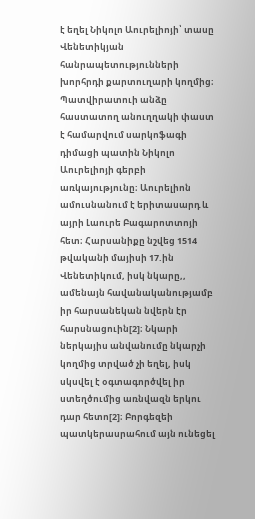է եղել Նիկոլո Աուրելիոյի՝ տասը Վենետիկյան հանրապետությունների խորհրդի քարտուղարի կողմից։ Պատվիրատուի անձը հաստատող անուղղակի փաստ է համարվում սարկոֆագի դիմացի պատին Նիկոլո Աուրելիոյի գերբի առկայությունը։ Աուրելիոն ամուսնանում է երիտասարդ և այրի Լաուրե Բագարոտտոյի հետ։ Հարսանիքը նշվեց 1514 թվականի մայիսի 17.ին Վենետիկում, իսկ նկարը,, ամենայն հավանականությամբ իր հարսանեկան նվերն էր հարսնացուին[2]։ Նկարի ներկայիս անվանումը նկարչի կողմից տրված չի եղել, իսկ սկսվել է օգտագործվել իր ստեղծումից առնվազն երկու դար հետո[2]։ Բորգեզեի պատկերասրահում այն ունեցել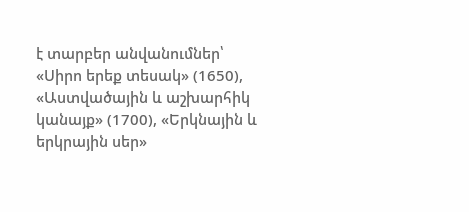է տարբեր անվանումներ՝ «Սիրո երեք տեսակ» (1650), «Աստվածային և աշխարհիկ կանայք» (1700), «Երկնային և երկրային սեր»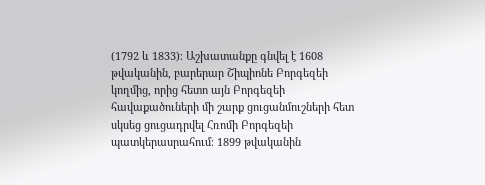(1792 և 1833)։ Աշխատանքը գնվել է 1608 թվականին, բարերար Շիպիոնե Բորգեզեի կողմից, որից հետո այն Բորգեզեի հավաքածուների մի շարք ցուցանմուշների հետ սկսեց ցուցադրվել Հռոմի Բորգեզեի պատկերասրահում։ 1899 թվականին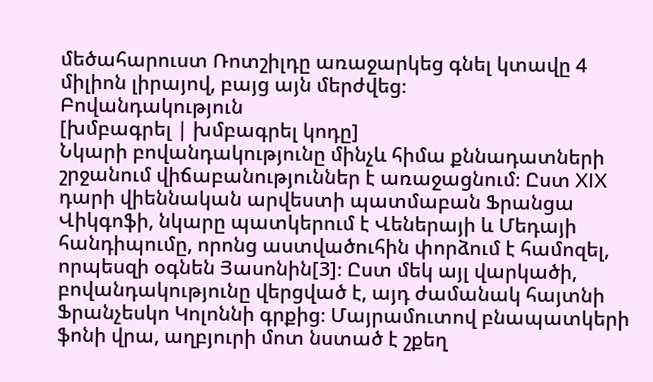մեծահարուստ Ռոտշիլդը առաջարկեց գնել կտավը 4 միլիոն լիրայով, բայց այն մերժվեց։
Բովանդակություն
[խմբագրել | խմբագրել կոդը]
Նկարի բովանդակությունը մինչև հիմա քննադատների շրջանում վիճաբանություններ է առաջացնում։ Ըստ XIX դարի վիեննական արվեստի պատմաբան Ֆրանցա Վիկգոֆի, նկարը պատկերում է Վեներայի և Մեդայի հանդիպումը, որոնց աստվածուհին փորձում է համոզել, որպեսզի օգնեն Յասոնին[3]։ Ըստ մեկ այլ վարկածի, բովանդակությունը վերցված է, այդ ժամանակ հայտնի Ֆրանչեսկո Կոլոննի գրքից։ Մայրամուտով բնապատկերի ֆոնի վրա, աղբյուրի մոտ նստած է շքեղ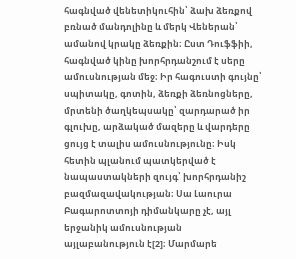հագնված վենետիկուհին՝ ձախ ձեռքով բռնած մանդոլինը և մերկ Վեներան՝ ամանով կրակը ձեռքին։ Ըստ Դուֆֆիի, հագնված կինը խորհրդանշում է սերը ամուսնության մեջ։ Իր հագուստի գույնը՝ սպիտակը, գոտին, ձեռքի ձեռնոցները, մրտենի ծաղկեպսակը՝ զարդարած իր գլուխը, արձակած մազերը և վարդերը ցույց է տալիս ամուսնությունը։ Իսկ հետին պլանում պատկերված է նապաստակների զույգ՝ խորհրդանիշ բազմազավակության։ Սա Լաուրա Բագարոտտոյի դիմանկարը չէ, այլ երջանիկ ամուսնության այլաբանություն է[2]։ Մարմարե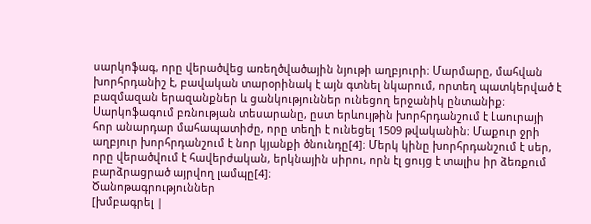սարկոֆագ, որը վերածվեց առեղծվածային նյութի աղբյուրի։ Մարմարը, մահվան խորհրդանիշ է, բավական տարօրինակ է այն գտնել նկարում, որտեղ պատկերված է բազմազան երազանքներ և ցանկություններ ունեցող երջանիկ ընտանիք։ Սարկոֆագում բռնության տեսարանը, ըստ երևույթին խորհրդանշում է Լաուրայի հոր անարդար մահապատիժը, որը տեղի է ունեցել 1509 թվականին։ Մաքուր ջրի աղբյուր խորհրդանշում է նոր կյանքի ծնունդը[4]։ Մերկ կինը խորհրդանշում է սեր, որը վերածվում է հավերժական, երկնային սիրու, որն էլ ցույց է տալիս իր ձեռքում բարձրացրած այրվող լամպը[4]։
Ծանոթագրություններ
[խմբագրել |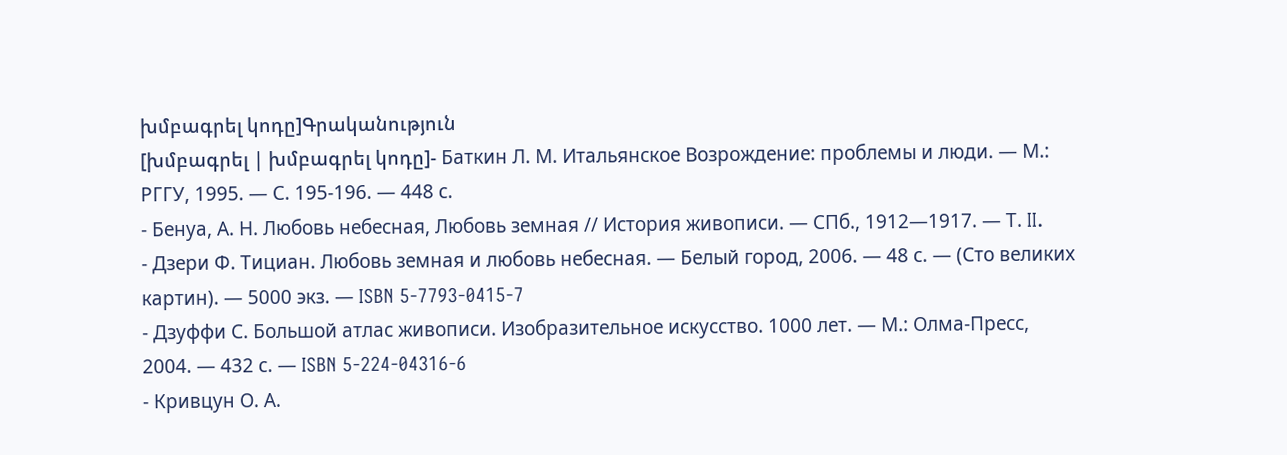խմբագրել կոդը]Գրականություն
[խմբագրել | խմբագրել կոդը]- Баткин Л. М. Итальянское Возрождение: проблемы и люди. — М.: РГГУ, 1995. — С. 195-196. — 448 с.
- Бенуа, А. Н. Любовь небесная, Любовь земная // История живописи. — СПб., 1912—1917. — Т. II.
- Дзери Ф. Тициан. Любовь земная и любовь небесная. — Белый город, 2006. — 48 с. — (Сто великих картин). — 5000 экз. — ISBN 5-7793-0415-7
- Дзуффи С. Большой атлас живописи. Изобразительное искусство. 1000 лет. — М.: Олма-Пресс, 2004. — 432 с. — ISBN 5-224-04316-6
- Кривцун О. А.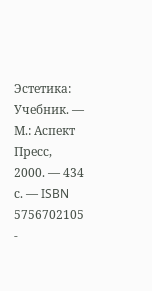Эстетика: Учебник. — М.: Аспект Пресс, 2000. — 434 с. — ISBN 5756702105
-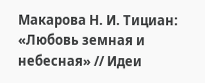Макарова Н. И. Тициан: «Любовь земная и небесная» // Идеи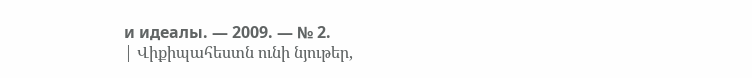и идеалы. — 2009. — № 2.
| Վիքիպահեստն ունի նյութեր,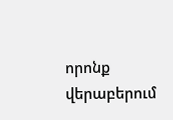որոնք վերաբերում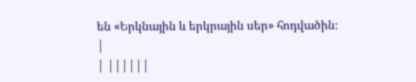են «Երկնային և երկրային սեր» հոդվածին։ |
| ||||||